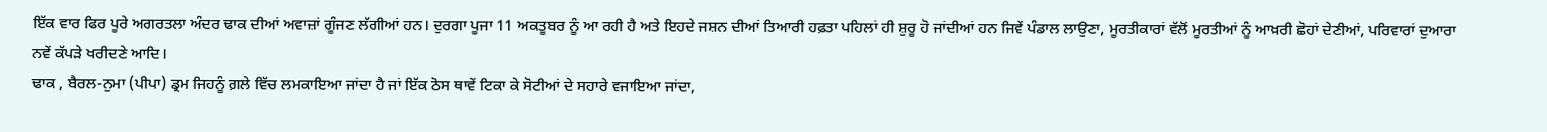ਇੱਕ ਵਾਰ ਫਿਰ ਪੂਰੇ ਅਗਰਤਲਾ ਅੰਦਰ ਢਾਕ ਦੀਆਂ ਅਵਾਜ਼ਾਂ ਗੂੰਜਣ ਲੱਗੀਆਂ ਹਨ। ਦੁਰਗਾ ਪੂਜਾ 11 ਅਕਤੂਬਰ ਨੂੰ ਆ ਰਹੀ ਹੈ ਅਤੇ ਇਹਦੇ ਜਸ਼ਨ ਦੀਆਂ ਤਿਆਰੀ ਹਫ਼ਤਾ ਪਹਿਲਾਂ ਹੀ ਸ਼ੁਰੂ ਹੋ ਜਾਂਦੀਆਂ ਹਨ ਜਿਵੇਂ ਪੰਡਾਲ ਲਾਉਣਾ, ਮੂਰਤੀਕਾਰਾਂ ਵੱਲੋਂ ਮੂਰਤੀਆਂ ਨੂੰ ਆਖ਼ਰੀ ਛੋਹਾਂ ਦੇਣੀਆਂ, ਪਰਿਵਾਰਾਂ ਦੁਆਰਾ ਨਵੇਂ ਕੱਪੜੇ ਖਰੀਦਣੇ ਆਦਿ।
ਢਾਕ , ਬੈਰਲ-ਨੁਮਾ (ਪੀਪਾ) ਡ੍ਰਮ ਜਿਹਨੂੰ ਗ਼ਲੇ ਵਿੱਚ ਲਮਕਾਇਆ ਜਾਂਦਾ ਹੈ ਜਾਂ ਇੱਕ ਠੋਸ ਥਾਵੇਂ ਟਿਕਾ ਕੇ ਸੋਟੀਆਂ ਦੇ ਸਹਾਰੇ ਵਜਾਇਆ ਜਾਂਦਾ,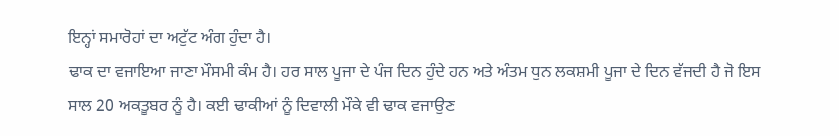ਇਨ੍ਹਾਂ ਸਮਾਰੋਹਾਂ ਦਾ ਅਟੁੱਟ ਅੰਗ ਹੁੰਦਾ ਹੈ।
ਢਾਕ ਦਾ ਵਜਾਇਆ ਜਾਣਾ ਮੌਸਮੀ ਕੰਮ ਹੈ। ਹਰ ਸਾਲ ਪੂਜਾ ਦੇ ਪੰਜ ਦਿਨ ਹੁੰਦੇ ਹਨ ਅਤੇ ਅੰਤਮ ਧੁਨ ਲਕਸ਼ਮੀ ਪੂਜਾ ਦੇ ਦਿਨ ਵੱਜਦੀ ਹੈ ਜੋ ਇਸ ਸਾਲ 20 ਅਕਤੂਬਰ ਨੂੰ ਹੈ। ਕਈ ਢਾਕੀਆਂ ਨੂੰ ਦਿਵਾਲੀ ਮੌਕੇ ਵੀ ਢਾਕ ਵਜਾਉਣ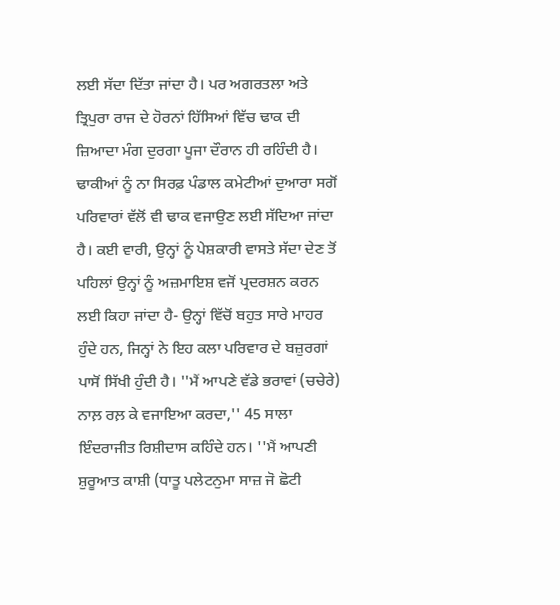ਲਈ ਸੱਦਾ ਦਿੱਤਾ ਜਾਂਦਾ ਹੈ। ਪਰ ਅਗਰਤਲਾ ਅਤੇ ਤ੍ਰਿਪੁਰਾ ਰਾਜ ਦੇ ਹੋਰਨਾਂ ਹਿੱਸਿਆਂ ਵਿੱਚ ਢਾਕ ਦੀ ਜ਼ਿਆਦਾ ਮੰਗ ਦੁਰਗਾ ਪੂਜਾ ਦੌਰਾਨ ਹੀ ਰਹਿੰਦੀ ਹੈ।
ਢਾਕੀਆਂ ਨੂੰ ਨਾ ਸਿਰਫ਼ ਪੰਡਾਲ ਕਮੇਟੀਆਂ ਦੁਆਰਾ ਸਗੋਂ ਪਰਿਵਾਰਾਂ ਵੱਲੋਂ ਵੀ ਢਾਕ ਵਜਾਉਣ ਲਈ ਸੱਦਿਆ ਜਾਂਦਾ ਹੈ। ਕਈ ਵਾਰੀ, ਉਨ੍ਹਾਂ ਨੂੰ ਪੇਸ਼ਕਾਰੀ ਵਾਸਤੇ ਸੱਦਾ ਦੇਣ ਤੋਂ ਪਹਿਲਾਂ ਉਨ੍ਹਾਂ ਨੂੰ ਅਜ਼ਮਾਇਸ਼ ਵਜੋਂ ਪ੍ਰਦਰਸ਼ਨ ਕਰਨ ਲਈ ਕਿਹਾ ਜਾਂਦਾ ਹੈ- ਉਨ੍ਹਾਂ ਵਿੱਚੋਂ ਬਹੁਤ ਸਾਰੇ ਮਾਹਰ ਹੁੰਦੇ ਹਨ, ਜਿਨ੍ਹਾਂ ਨੇ ਇਹ ਕਲਾ ਪਰਿਵਾਰ ਦੇ ਬਜ਼ੁਰਗਾਂ ਪਾਸੋਂ ਸਿੱਖੀ ਹੁੰਦੀ ਹੈ। ''ਮੈਂ ਆਪਣੇ ਵੱਡੇ ਭਰਾਵਾਂ (ਚਚੇਰੇ) ਨਾਲ਼ ਰਲ਼ ਕੇ ਵਜਾਇਆ ਕਰਦਾ,'' 45 ਸਾਲਾ ਇੰਦਰਾਜੀਤ ਰਿਸ਼ੀਦਾਸ ਕਹਿੰਦੇ ਹਨ। ''ਮੈਂ ਆਪਣੀ ਸ਼ੁਰੂਆਤ ਕਾਸ਼ੀ (ਧਾਤੂ ਪਲੇਟਨੁਮਾ ਸਾਜ਼ ਜੋ ਛੋਟੀ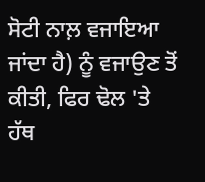ਸੋਟੀ ਨਾਲ਼ ਵਜਾਇਆ ਜਾਂਦਾ ਹੈ) ਨੂੰ ਵਜਾਉਣ ਤੋਂ ਕੀਤੀ, ਫਿਰ ਢੋਲ 'ਤੇ ਹੱਥ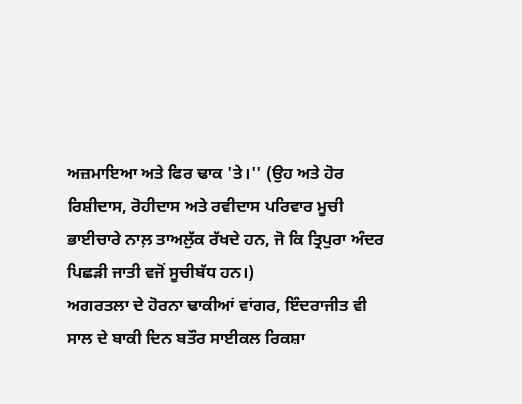ਅਜ਼ਮਾਇਆ ਅਤੇ ਫਿਰ ਢਾਕ 'ਤੇ।'' (ਉਹ ਅਤੇ ਹੋਰ ਰਿਸ਼ੀਦਾਸ, ਰੋਹੀਦਾਸ ਅਤੇ ਰਵੀਦਾਸ ਪਰਿਵਾਰ ਮੂਚੀ ਭਾਈਚਾਰੇ ਨਾਲ਼ ਤਾਅਲੁੱਕ ਰੱਖਦੇ ਹਨ, ਜੋ ਕਿ ਤ੍ਰਿਪੁਰਾ ਅੰਦਰ ਪਿਛੜੀ ਜਾਤੀ ਵਜੋਂ ਸੂਚੀਬੱਧ ਹਨ।)
ਅਗਰਤਲਾ ਦੇ ਹੋਰਨਾ ਢਾਕੀਆਂ ਵਾਂਗਰ, ਇੰਦਰਾਜੀਤ ਵੀ ਸਾਲ ਦੇ ਬਾਕੀ ਦਿਨ ਬਤੌਰ ਸਾਈਕਲ ਰਿਕਸ਼ਾ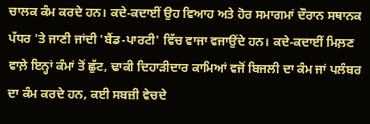ਚਾਲਕ ਕੰਮ ਕਰਦੇ ਹਨ। ਕਦੇ-ਕਦਾਈਂ ਉਹ ਵਿਆਹ ਅਤੇ ਹੋਰ ਸਮਾਗਮਾਂ ਦੌਰਾਨ ਸਥਾਨਕ ਪੱਧਰ 'ਤੇ ਜਾਣੀ ਜਾਂਦੀ 'ਬੈਂਡ-ਪਾਰਟੀ' ਵਿੱਚ ਵਾਜਾ ਵਜਾਉਂਦੇ ਹਨ। ਕਦੇ-ਕਦਾਈਂ ਮਿਲ਼ਣ ਵਾਲ਼ੇ ਇਨ੍ਹਾਂ ਕੰਮਾਂ ਤੋਂ ਛੁੱਟ, ਢਾਕੀ ਦਿਹਾੜੀਦਾਰ ਕਾਮਿਆਂ ਵਜੋਂ ਬਿਜਲੀ ਦਾ ਕੰਮ ਜਾਂ ਪਲੰਬਰ ਦਾ ਕੰਮ ਕਰਦੇ ਹਨ, ਕਈ ਸਬਜ਼ੀ ਵੇਚਦੇ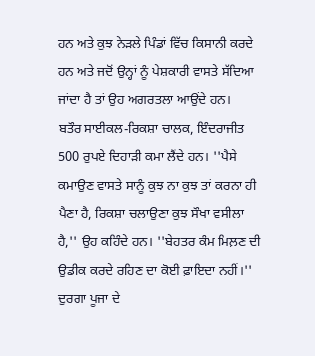ਹਨ ਅਤੇ ਕੁਝ ਨੇੜਲੇ ਪਿੰਡਾਂ ਵਿੱਚ ਕਿਸਾਨੀ ਕਰਦੇ ਹਨ ਅਤੇ ਜਦੋਂ ਉਨ੍ਹਾਂ ਨੂੰ ਪੇਸ਼ਕਾਰੀ ਵਾਸਤੇ ਸੱਦਿਆ ਜਾਂਦਾ ਹੈ ਤਾਂ ਉਹ ਅਗਰਤਲਾ ਆਉਂਦੇ ਹਨ।
ਬਤੌਰ ਸਾਈਕਲ-ਰਿਕਸ਼ਾ ਚਾਲਕ, ਇੰਦਰਾਜੀਤ 500 ਰੁਪਏ ਦਿਹਾੜੀ ਕਮਾ ਲੈਂਦੇ ਹਨ। ''ਪੈਸੇ ਕਮਾਉਣ ਵਾਸਤੇ ਸਾਨੂੰ ਕੁਝ ਨਾ ਕੁਝ ਤਾਂ ਕਰਨਾ ਹੀ ਪੈਣਾ ਹੈ, ਰਿਕਸ਼ਾ ਚਲਾਉਣਾ ਕੁਝ ਸੌਖਾ ਵਸੀਲਾ ਹੈ,'' ਉਹ ਕਹਿੰਦੇ ਹਨ। ''ਬੇਹਤਰ ਕੰਮ ਮਿਲ਼ਣ ਦੀ ਉਡੀਕ ਕਰਦੇ ਰਹਿਣ ਦਾ ਕੋਈ ਫ਼ਾਇਦਾ ਨਹੀਂ।'' ਦੁਰਗਾ ਪੂਜਾ ਦੇ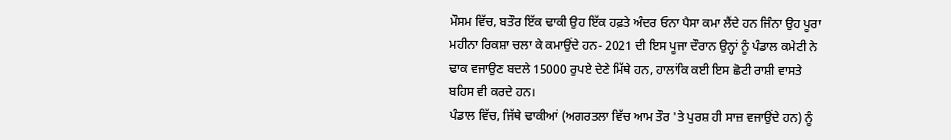ਮੌਸਮ ਵਿੱਚ, ਬਤੌਰ ਇੱਕ ਢਾਕੀ ਉਹ ਇੱਕ ਹਫ਼ਤੇ ਅੰਦਰ ਓਨਾ ਪੈਸਾ ਕਮਾ ਲੈਂਦੇ ਹਨ ਜਿੰਨਾ ਉਹ ਪੂਰਾ ਮਹੀਨਾ ਰਿਕਸ਼ਾ ਚਲਾ ਕੇ ਕਮਾਉਂਦੇ ਹਨ- 2021 ਦੀ ਇਸ ਪੂਜਾ ਦੌਰਾਨ ਉਨ੍ਹਾਂ ਨੂੰ ਪੰਡਾਲ ਕਮੇਟੀ ਨੇ ਢਾਕ ਵਜਾਉਣ ਬਦਲੇ 15000 ਰੁਪਏ ਦੇਣੇ ਮਿੱਥੇ ਹਨ, ਹਾਲਾਂਕਿ ਕਈ ਇਸ ਛੋਟੀ ਰਾਸ਼ੀ ਵਾਸਤੇ ਬਹਿਸ ਵੀ ਕਰਦੇ ਹਨ।
ਪੰਡਾਲ ਵਿੱਚ, ਜਿੱਥੇ ਢਾਕੀਆਂ (ਅਗਰਤਲਾ ਵਿੱਚ ਆਮ ਤੌਰ 'ਤੇ ਪੁਰਸ਼ ਹੀ ਸਾਜ਼ ਵਜਾਉਂਦੇ ਹਨ) ਨੂੰ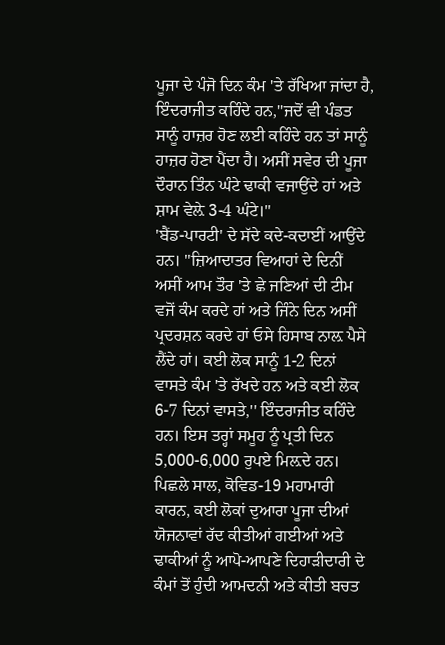ਪੂਜਾ ਦੇ ਪੰਜੋ ਦਿਨ ਕੰਮ 'ਤੇ ਰੱਖਿਆ ਜਾਂਦਾ ਹੈ, ਇੰਦਰਾਜੀਤ ਕਹਿੰਦੇ ਹਨ,''ਜਦੋਂ ਵੀ ਪੰਡਤ ਸਾਨੂੰ ਹਾਜ਼ਰ ਹੋਣ ਲਈ ਕਹਿੰਦੇ ਹਨ ਤਾਂ ਸਾਨੂੰ ਹਾਜ਼ਰ ਹੋਣਾ ਪੈਂਦਾ ਹੈ। ਅਸੀਂ ਸਵੇਰ ਦੀ ਪੂਜਾ ਦੌਰਾਨ ਤਿੰਨ ਘੰਟੇ ਢਾਕੀ ਵਜਾਉਂਦੇ ਹਾਂ ਅਤੇ ਸ਼ਾਮ ਵੇਲ਼ੇ 3-4 ਘੰਟੇ।''
'ਬੈਂਡ-ਪਾਰਟੀ' ਦੇ ਸੱਦੇ ਕਦੇ-ਕਦਾਈਂ ਆਉਂਦੇ ਹਨ। ''ਜ਼ਿਆਦਾਤਰ ਵਿਆਹਾਂ ਦੇ ਦਿਨੀਂ ਅਸੀਂ ਆਮ ਤੌਰ 'ਤੇ ਛੇ ਜਣਿਆਂ ਦੀ ਟੀਮ ਵਜੋਂ ਕੰਮ ਕਰਦੇ ਹਾਂ ਅਤੇ ਜਿੰਨੇ ਦਿਨ ਅਸੀਂ ਪ੍ਰਦਰਸ਼ਨ ਕਰਦੇ ਹਾਂ ਓਸੇ ਹਿਸਾਬ ਨਾਲ਼ ਪੈਸੇ ਲੈਂਦੇ ਹਾਂ। ਕਈ ਲੋਕ ਸਾਨੂੰ 1-2 ਦਿਨਾਂ ਵਾਸਤੇ ਕੰਮ 'ਤੇ ਰੱਖਦੇ ਹਨ ਅਤੇ ਕਈ ਲੋਕ 6-7 ਦਿਨਾਂ ਵਾਸਤੇ,'' ਇੰਦਰਾਜੀਤ ਕਹਿੰਦੇ ਹਨ। ਇਸ ਤਰ੍ਹਾਂ ਸਮੂਹ ਨੂੰ ਪ੍ਰਤੀ ਦਿਨ 5,000-6,000 ਰੁਪਏ ਮਿਲ਼ਦੇ ਹਨ।
ਪਿਛਲੇ ਸਾਲ, ਕੋਵਿਡ-19 ਮਹਾਮਾਰੀ ਕਾਰਨ, ਕਈ ਲੋਕਾਂ ਦੁਆਰਾ ਪੂਜਾ ਦੀਆਂ ਯੋਜਨਾਵਾਂ ਰੱਦ ਕੀਤੀਆਂ ਗਈਆਂ ਅਤੇ ਢਾਕੀਆਂ ਨੂੰ ਆਪੋ-ਆਪਣੇ ਦਿਹਾੜੀਦਾਰੀ ਦੇ ਕੰਮਾਂ ਤੋਂ ਹੁੰਦੀ ਆਮਦਨੀ ਅਤੇ ਕੀਤੀ ਬਚਤ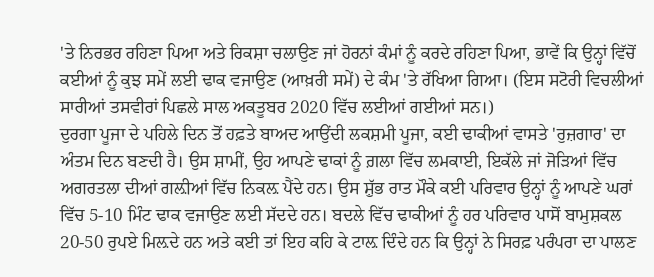'ਤੇ ਨਿਰਭਰ ਰਹਿਣਾ ਪਿਆ ਅਤੇ ਰਿਕਸ਼ਾ ਚਲਾਉਣ ਜਾਂ ਹੋਰਨਾਂ ਕੰਮਾਂ ਨੂੰ ਕਰਦੇ ਰਹਿਣਾ ਪਿਆ, ਭਾਵੇਂ ਕਿ ਉਨ੍ਹਾਂ ਵਿੱਚੋਂ ਕਈਆਂ ਨੂੰ ਕੁਝ ਸਮੇਂ ਲਈ ਢਾਕ ਵਜਾਉਣ (ਆਖ਼ਰੀ ਸਮੇਂ) ਦੇ ਕੰਮ 'ਤੇ ਰੱਖਿਆ ਗਿਆ। (ਇਸ ਸਟੋਰੀ ਵਿਚਲੀਆਂ ਸਾਰੀਆਂ ਤਸਵੀਰਾਂ ਪਿਛਲੇ ਸਾਲ ਅਕਤੂਬਰ 2020 ਵਿੱਚ ਲਈਆਂ ਗਈਆਂ ਸਨ।)
ਦੁਰਗਾ ਪੂਜਾ ਦੇ ਪਹਿਲੇ ਦਿਨ ਤੋਂ ਹਫ਼ਤੇ ਬਾਅਦ ਆਉਂਦੀ ਲਕਸ਼ਮੀ ਪੂਜਾ, ਕਈ ਢਾਕੀਆਂ ਵਾਸਤੇ 'ਰੁਜ਼ਗਾਰ' ਦਾ ਅੰਤਮ ਦਿਨ ਬਣਦੀ ਹੈ। ਉਸ ਸ਼ਾਮੀਂ, ਉਹ ਆਪਣੇ ਢਾਕਾਂ ਨੂੰ ਗ਼ਲਾ ਵਿੱਚ ਲਮਕਾਈ, ਇਕੱਲੇ ਜਾਂ ਜੋੜਿਆਂ ਵਿੱਚ ਅਗਰਤਲਾ ਦੀਆਂ ਗਲ਼ੀਆਂ ਵਿੱਚ ਨਿਕਲ਼ ਪੈਂਦੇ ਹਨ। ਉਸ ਸ਼ੁੱਭ ਰਾਤ ਮੌਕੇ ਕਈ ਪਰਿਵਾਰ ਉਨ੍ਹਾਂ ਨੂੰ ਆਪਣੇ ਘਰਾਂ ਵਿੱਚ 5-10 ਮਿੰਟ ਢਾਕ ਵਜਾਉਣ ਲਈ ਸੱਦਦੇ ਹਨ। ਬਦਲੇ ਵਿੱਚ ਢਾਕੀਆਂ ਨੂੰ ਹਰ ਪਰਿਵਾਰ ਪਾਸੋਂ ਬਾਮੁਸ਼ਕਲ 20-50 ਰੁਪਏ ਮਿਲ਼ਦੇ ਹਨ ਅਤੇ ਕਈ ਤਾਂ ਇਹ ਕਹਿ ਕੇ ਟਾਲ਼ ਦਿੰਦੇ ਹਨ ਕਿ ਉਨ੍ਹਾਂ ਨੇ ਸਿਰਫ਼ ਪਰੰਪਰਾ ਦਾ ਪਾਲਣ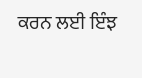ਕਰਨ ਲਈ ਇੰਝ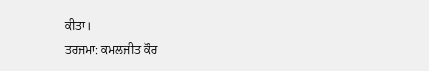ਕੀਤਾ।
ਤਰਜਮਾ: ਕਮਲਜੀਤ ਕੌਰ